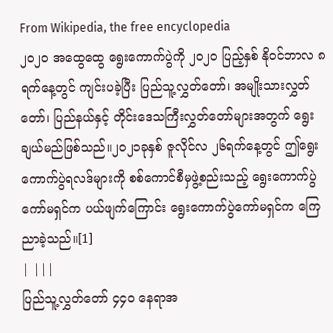From Wikipedia, the free encyclopedia
၂၀၂၀ အထွေထွေ ရွေးကောက်ပွဲကို ၂၀၂၀ ပြည့်နှစ် နိုဝင်ဘာလ ၈ ရက်နေ့တွင် ကျင်းပခဲ့ပြီး ပြည်သူ့လွှတ်တော်၊ အမျိုးသားလွှတ်တော်၊ ပြည်နယ်နှင့် တိုင်းဒေသကြီးလွှတ်တော်များအတွက် ရွေးချယ်မည်ဖြစ်သည်။၂၀၂၁ခုနှစ် ဇူလိုင်လ ၂၆ရက်နေ့တွင် ဤရွေးကောက်ပွဲရလဒ်များကို စစ်ကောင်စီမှဖွဲ့စည်းသည့် ရွေးကောက်ပွဲကော်မရှင်က ပယ်ဖျက်ကြောင်း ရွေးကောက်ပွဲကော်မရှင်က ကြေညာခဲ့သည်။[1]
| |||
ပြည်သူ့လွှတ်တော် ၄၄၀ နေရာအ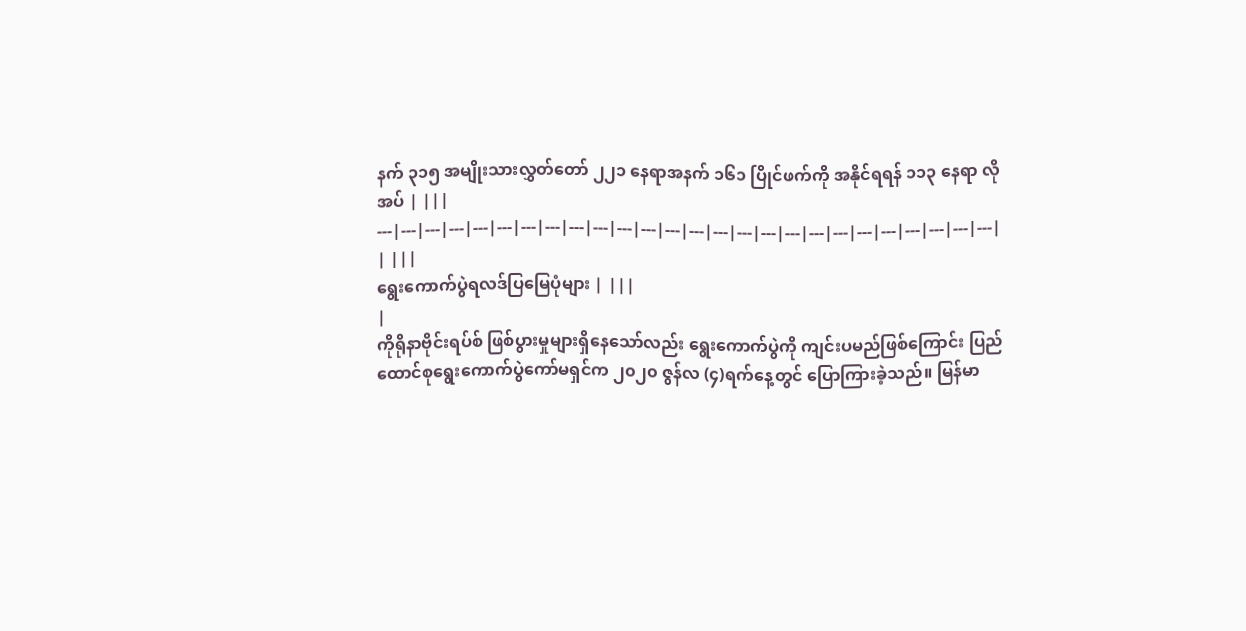နက် ၃၁၅ အမျိုးသားလွှတ်တော် ၂၂၁ နေရာအနက် ၁၆၁ ပြိုင်ဖက်ကို အနိုင်ရရန် ၁၁၃ နေရာ လိုအပ် | |||
---|---|---|---|---|---|---|---|---|---|---|---|---|---|---|---|---|---|---|---|---|---|---|---|---|---|
| |||
ရွေးကောက်ပွဲရလဒ်ပြမြေပုံများ | |||
|
ကိုရိုနာဗိုင်းရပ်စ် ဖြစ်ပွားမှုများရှိနေသော်လည်း ရွေးကောက်ပွဲကို ကျင်းပမည်ဖြစ်ကြောင်း ပြည်ထောင်စုရွေးကောက်ပွဲကော်မရှင်က ၂၀၂၀ ဇွန်လ (၄)ရက်နေ့တွင် ပြောကြားခဲ့သည်။ မြန်မာ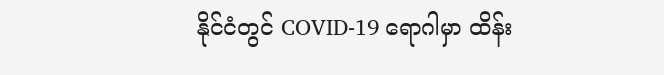နိုင်ငံတွင် COVID-19 ရောဂါမှာ ထိန်း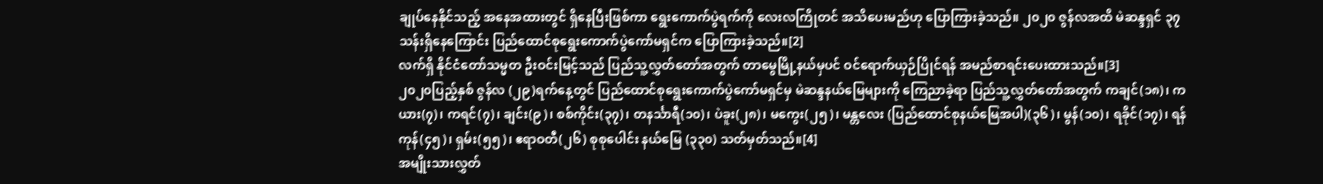ချုပ်နေနိုင်သည့် အနေအထားတွင် ရှိနေပြီးဖြစ်ကာ ရွေးကောက်ပွဲရက်ကို လေးလကြိုတင် အသိပေးမည်ဟု ပြောကြားခဲ့သည်။ ၂၀၂၀ ဇွန်လအထိ မဲဆန္ဒရှင် ၃၇သန်းရှိနေကြောင်း ပြည်ထောင်စုရွေးကောက်ပွဲကော်မရှင်က ပြောကြားခဲ့သည်။[2]
လက်ရှိ နိုင်ငံတော်သမ္မတ ဦးဝင်းမြင့်သည် ပြည်သူ့လွှတ်တော်အတွက် တာမွေမြို့နယ်မှပင် ဝင်ရောက်ယှဉ်ပြိုင်ရန် အမည်စာရင်းပေးထားသည်။[3]
၂၀၂၀ပြည့်နှစ် ဇွန်လ (၂၉)ရက်နေ့တွင် ပြည်ထောင်စုရွေးကောက်ပွဲကော်မရှင်မှ မဲဆန္ဒနယ်မြေများကို ကြေညာခဲ့ရာ ပြည်သူ့လွှတ်တော်အတွက် ကချင်(၁၈)၊ ကယား(၇)၊ ကရင်(၇)၊ ချင်း(၉)၊ စစ်ကိုင်း(၃၇)၊ တနင်္သာရီ(၁၀)၊ ပဲခူး(၂၈)၊ မကွေး(၂၅)၊ မန္တလေး (ပြည်ထောင်စုနယ်မြေအပါ)(၃၆)၊ မွန်(၁၀)၊ ရခိုင်(၁၇)၊ ရန်ကုန်(၄၅)၊ ရှမ်း(၅၅)၊ ဧရာဝတီ(၂၆) စုစုပေါင်း နယ်မြေ (၃၃၀) သတ်မှတ်သည်။[4]
အမျိုးသားလွှတ်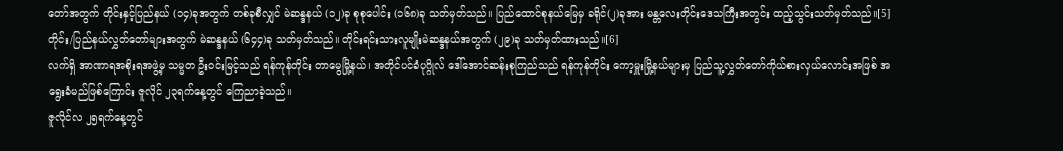တော်အတွက် တိုင်းနှင့်ပြည်နယ် (၁၄)ခုအတွက် တစ်ခုစီလျှင် မဲဆန္ဒနယ် (၁၂)ခု စုစုပေါင်း (၁၆၈)ခု သတ်မှတ်သည်။ ပြည်ထောင်စုနယ်မြေမှ ခရိုင်(၂)ခုအား မန္တလေးတိုင်းဒေသကြီးအတွင်း ထည့်သွင်းသတ်မှတ်သည်။[5]
တိုင်း/ပြည်နယ်လွှတ်တော်များအတွက် မဲဆန္ဒနယ် (၆၄၄)ခု သတ်မှတ်သည်။ တိုင်းရင်းသားလူမျိုးမဲဆန္ဒနယ်အတွက် (၂၉)ခု သတ်မှတ်ထားသည်။[6]
လက်ရှိ အာဏာရအစိုးရအဖွဲ့မှ သမ္မတ ဦးဝင်းမြင့်သည် ရန်ကုန်တိုင်း တာမွေမြို့နယ်၊ အတိုင်ပင်ခံပုဂ္ဂိုလ် ဒေါ်အောင်ဆန်းစုကြည်သည် ရန်ကုန်တိုင်း ကော့မှူးမြို့နယ်များမှ ပြည်သူ့လွှတ်တော်ကိုယ်စားလှယ်လောင်းအဖြစ် အရွေးခံမည်ဖြစ်ကြောင်း ဇူလိုင် ၂၃ရက်နေ့တွင် ကြေညာခဲ့သည်။
ဇူလိုင်လ ၂၅ရက်နေ့တွင်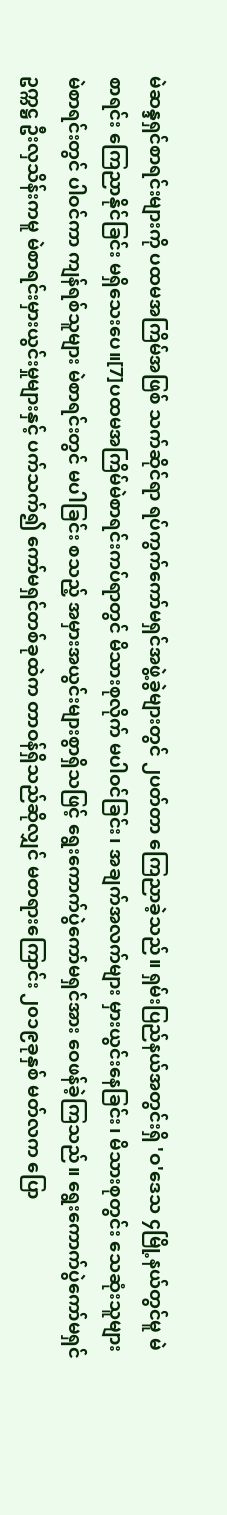မဲဆန္ဒရှင်စာရင်းများကို ပထမအကြိမ်အဖြစ် သက်ဆိုင်ရာ ရပ်ကွက်ကော်မရှင်အဖွဲ့ခွဲများတွင် ၂ပတ်တာ ကြေညာခဲ့သည်။ ရှမ်းပြည်နယ်အတွင်းရှိ 'ဝ'ဒေသ ၄မြို့နယ်တွင်မူ မဲစာရင်း ကြေညာနိုင်ခြင်း မရှိသေးပေ။[7]ပထမအကြိမ်မဲစာရင်းကပ်ရာတွင် မိသားစုလိုက် မပါဝင်ခြင်း၊ အချက်အလက်များ မှားယွင်းနေခြင်း၊ မိသားစုတွင်း သေဆုံးသူများ မဲစာရင်းတွင် ပါဝင်ကာ ကျန်ရစ်သူများ မဲစာရင်းတွင် မပါခြင်း စသည့် အမှားအယွင်းများစွာရှိသဖြင့် ရွေးကောက်ပွဲကော်မရှင်အား ဝေဖန်ခဲ့ကြသည်။ ရွေးကောက်ပွဲကော်မရှင်ဥက္ကဋ္ဌ ဦးလှသိန်းကမူ မဲစာရင်းမှားယွင်းမှုများနှင့် ပက်သက်၍ ကော်မရှင်တစ်ခုထဲက တာဝန်ရှိသည်ဆိုလျှင် မတရားကြောင်း ၂၀၁၉ခုနှစ် မတ်လက ပြော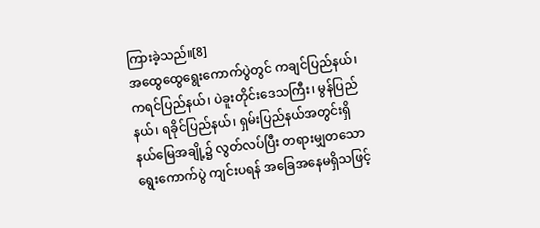ကြားခဲ့သည်။[8]
အထွေထွေရွေးကောက်ပွဲတွင် ကချင်ပြည်နယ်၊ ကရင်ပြည်နယ်၊ ပဲခူးတိုင်းဒေသကြီး၊ မွန်ပြည်နယ်၊ ရခိုင်ပြည်နယ်၊ ရှမ်းပြည်နယ်အတွင်းရှိ နယ်မြေအချို့၌ လွတ်လပ်ပြီး တရားမျှတသော ရွေးကောက်ပွဲ ကျင်းပရန် အခြေအနေမရှိသဖြင့်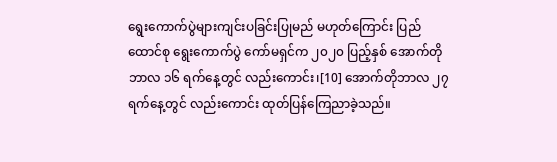ရွေးကောက်ပွဲများကျင်းပခြင်းပြုမည် မဟုတ်ကြောင်း ပြည်ထောင်စု ရွေးကောက်ပွဲ ကော်မရှင်က ၂၀၂၀ ပြည့်နှစ် အောက်တိုဘာလ ၁၆ ရက်နေ့တွင် လည်းကောင်း၊[10] အောက်တိုဘာလ ၂၇ ရက်နေ့တွင် လည်းကောင်း ထုတ်ပြန်ကြေညာခဲ့သည်။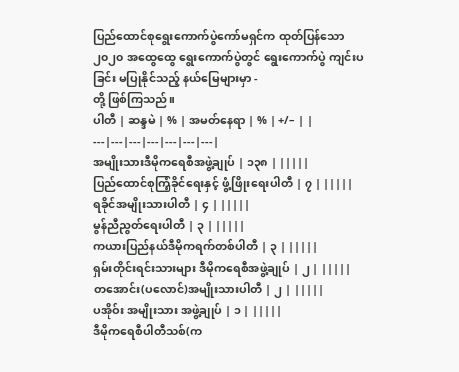ပြည်ထောင်စုရွေးကောက်ပွဲကော်မရှင်က ထုတ်ပြန်သော ၂၀၂၀ အထွေထွေ ရွေးကောက်ပွဲတွင် ရွေးကောက်ပွဲ ကျင်းပခြင်း မပြုနိုင်သည့် နယ်မြေများမှာ -
တို့ ဖြစ်ကြသည်။
ပါတီ | ဆန္ဒမဲ | % | အမတ်နေရာ | % | +/– | |
---|---|---|---|---|---|---|
အမျိုးသားဒီမိုကရေစီအဖွဲ့ချုပ် | ၁၃၈ | |||||
ပြည်ထောင်စုကြံ့ခိုင်ရေးနှင့် ဖွံ့ဖြိုးရေးပါတီ | ၇ | |||||
ရခိုင်အမျိုးသားပါတီ | ၄ | |||||
မွန်ညီညွတ်ရေးပါတီ | ၃ | |||||
ကယားပြည်နယ်ဒီမိုကရက်တစ်ပါတီ | ၃ | |||||
ရှမ်းတိုင်းရင်းသားများ ဒီမိုကရေစီအဖွဲ့ချုပ် | ၂ | |||||
တအောင်း(ပလောင်)အမျိုးသားပါတီ | ၂ | |||||
ပအိုဝ်း အမျိုးသား အဖွဲ့ချုပ် | ၁ | |||||
ဒီမိုကရေစီပါတီသစ်(က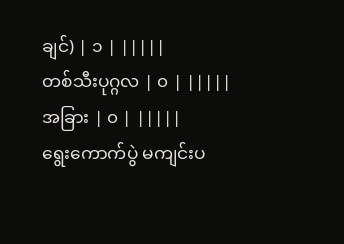ချင်) | ၁ | |||||
တစ်သီးပုဂ္ဂလ | ၀ | |||||
အခြား | ၀ | |||||
ရွေးကောက်ပွဲ မကျင်းပ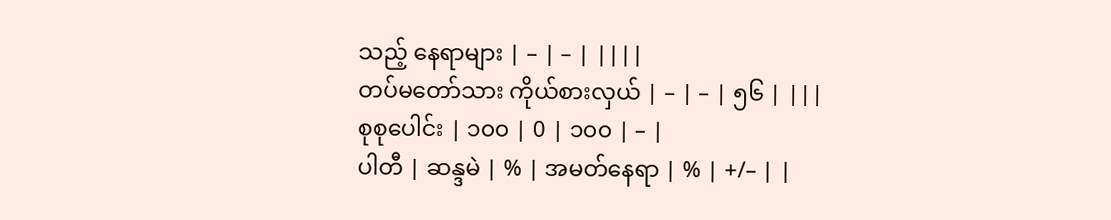သည့် နေရာများ | – | – | ||||
တပ်မတော်သား ကိုယ်စားလှယ် | – | – | ၅၆ | |||
စုစုပေါင်း | ၁၀၀ | 0 | ၁၀၀ | – |
ပါတီ | ဆန္ဒမဲ | % | အမတ်နေရာ | % | +/– | |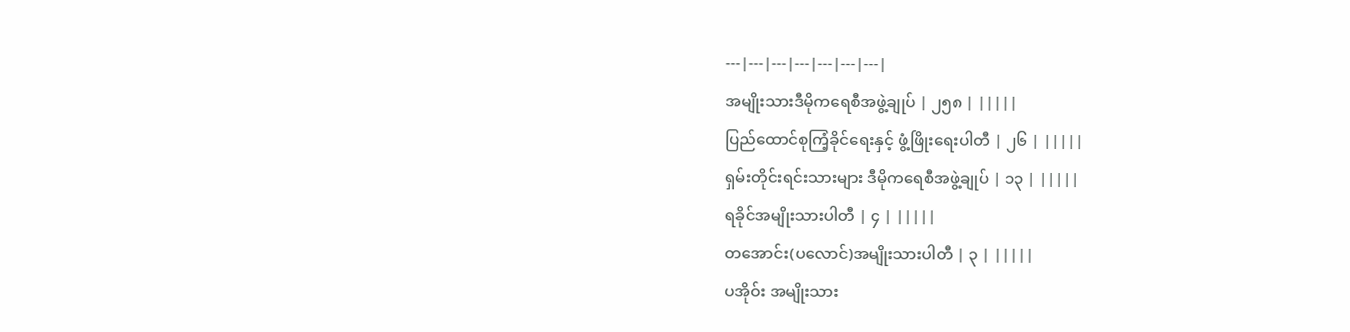---|---|---|---|---|---|---|
အမျိုးသားဒီမိုကရေစီအဖွဲ့ချုပ် | ၂၅၈ | |||||
ပြည်ထောင်စုကြံ့ခိုင်ရေးနှင့် ဖွံ့ဖြိုးရေးပါတီ | ၂၆ | |||||
ရှမ်းတိုင်းရင်းသားများ ဒီမိုကရေစီအဖွဲ့ချုပ် | ၁၃ | |||||
ရခိုင်အမျိုးသားပါတီ | ၄ | |||||
တအောင်း(ပလောင်)အမျိုးသားပါတီ | ၃ | |||||
ပအိုဝ်း အမျိုးသား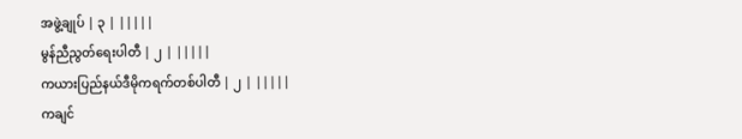အဖွဲ့ချုပ် | ၃ | |||||
မွန်ညီညွတ်ရေးပါတီ | ၂ | |||||
ကယားပြည်နယ်ဒီမိုကရက်တစ်ပါတီ | ၂ | |||||
ကချင်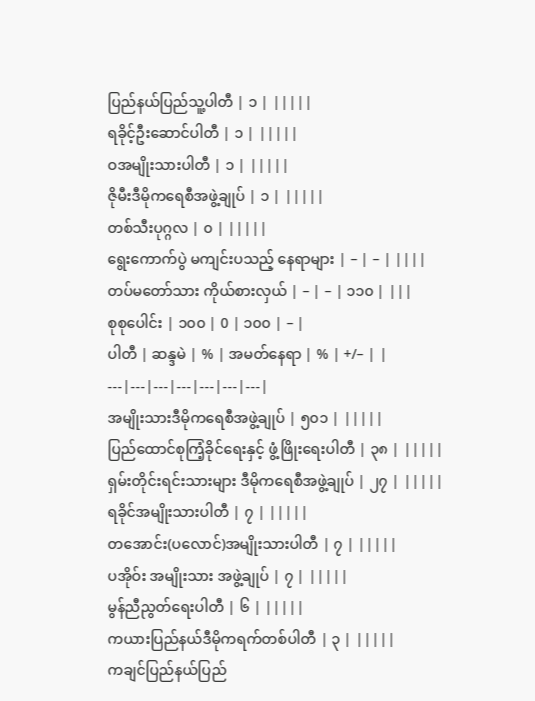ပြည်နယ်ပြည်သူ့ပါတီ | ၁ | |||||
ရခိုင့်ဦးဆောင်ပါတီ | ၁ | |||||
ဝအမျိုးသားပါတီ | ၁ | |||||
ဇိုမီးဒီမိုကရေစီအဖွဲ့ချုပ် | ၁ | |||||
တစ်သီးပုဂ္ဂလ | ၀ | |||||
ရွေးကောက်ပွဲ မကျင်းပသည့် နေရာများ | – | – | ||||
တပ်မတော်သား ကိုယ်စားလှယ် | – | – | ၁၁၀ | |||
စုစုပေါင်း | ၁၀၀ | 0 | ၁၀၀ | – |
ပါတီ | ဆန္ဒမဲ | % | အမတ်နေရာ | % | +/– | |
---|---|---|---|---|---|---|
အမျိုးသားဒီမိုကရေစီအဖွဲ့ချုပ် | ၅၀၁ | |||||
ပြည်ထောင်စုကြံ့ခိုင်ရေးနှင့် ဖွံ့ဖြိုးရေးပါတီ | ၃၈ | |||||
ရှမ်းတိုင်းရင်းသားများ ဒီမိုကရေစီအဖွဲ့ချုပ် | ၂၇ | |||||
ရခိုင်အမျိုးသားပါတီ | ၇ | |||||
တအောင်း(ပလောင်)အမျိုးသားပါတီ | ၇ | |||||
ပအိုဝ်း အမျိုးသား အဖွဲ့ချုပ် | ၇ | |||||
မွန်ညီညွတ်ရေးပါတီ | ၆ | |||||
ကယားပြည်နယ်ဒီမိုကရက်တစ်ပါတီ | ၃ | |||||
ကချင်ပြည်နယ်ပြည်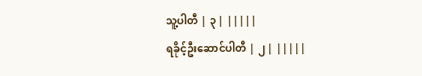သူ့ပါတီ | ၃ | |||||
ရခိုင့်ဦးဆောင်ပါတီ | ၂ | |||||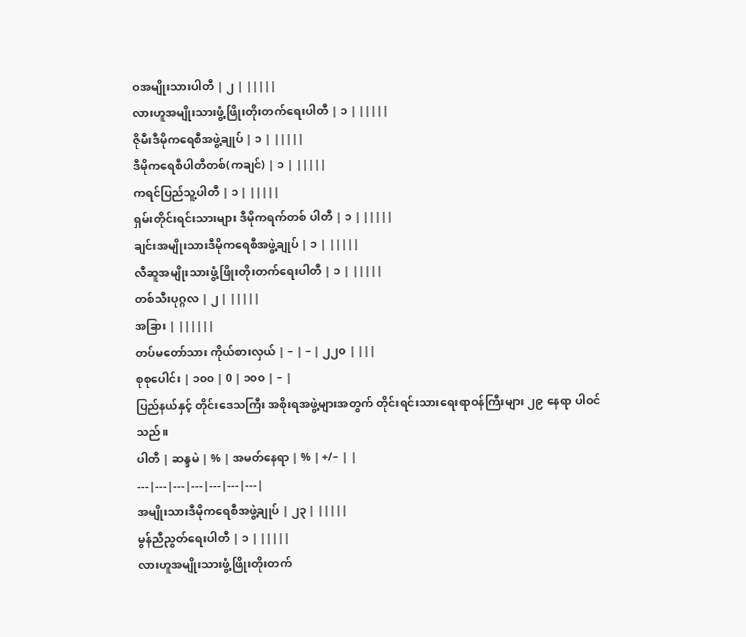ဝအမျိုးသားပါတီ | ၂ | |||||
လားဟူအမျိုးသားဖွံ့ဖြိုးတိုးတက်ရေးပါတီ | ၁ | |||||
ဇိုမီးဒီမိုကရေစီအဖွဲ့ချုပ် | ၁ | |||||
ဒီမိုကရေစီပါတီတစ်(ကချင်) | ၁ | |||||
ကရင်ပြည်သူ့ပါတီ | ၁ | |||||
ရှမ်းတိုင်းရင်းသားများ ဒီမိုကရက်တစ် ပါတီ | ၁ | |||||
ချင်းအမျိုးသားဒီမိုကရေစီအဖွဲ့ချုပ် | ၁ | |||||
လီဆူအမျိုးသားဖွံ့ဖြိုးတိုးတက်ရေးပါတီ | ၁ | |||||
တစ်သီးပုဂ္ဂလ | ၂ | |||||
အခြား | ||||||
တပ်မတော်သား ကိုယ်စားလှယ် | – | – | ၂၂၀ | |||
စုစုပေါင်း | ၁၀၀ | 0 | ၁၀၀ | – |
ပြည်နယ်နှင့် တိုင်းဒေသကြီး အစိုးရအဖွဲ့များအတွက် တိုင်းရင်းသားရေးရာဝန်ကြီးများ ၂၉ နေရာ ပါဝင်သည်။
ပါတီ | ဆန္ဒမဲ | % | အမတ်နေရာ | % | +/– | |
---|---|---|---|---|---|---|
အမျိုးသားဒီမိုကရေစီအဖွဲ့ချုပ် | ၂၃ | |||||
မွန်ညီညွတ်ရေးပါတီ | ၁ | |||||
လားဟူအမျိုးသားဖွံ့ဖြိုးတိုးတက်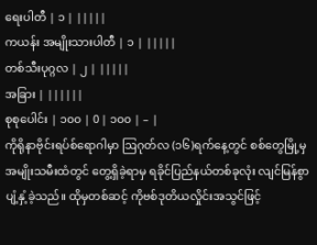ရေးပါတီ | ၁ | |||||
ကယန်း အမျိုးသားပါတီ | ၁ | |||||
တစ်သီးပုဂ္ဂလ | ၂ | |||||
အခြား | ||||||
စုစုပေါင်း | ၁၀၀ | 0 | ၁၀၀ | – |
ကိုရိုနာဗိုင်းရပ်စ်ရောဂါမှာ ဩဂုတ်လ (၁၆)ရက်နေ့တွင် စစ်တွေမြို့မှ အမျိုးသမီးထံတွင် တွေ့ရှိခဲ့ရာမှ ရခိုင်ပြည်နယ်တစ်ခုလုံး လျင်မြန်စွာ ပျံ့နှံ့ခဲ့သည်။ ထိုမှတစ်ဆင့် ကိုဗစ်ဒုတိယလှိုင်းအသွင်ဖြင့်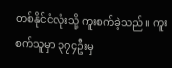တစ်နိုင်ငံလုံးသို့ ကူးစက်ခဲ့သည်။ ကူးစက်သူမှာ ၃၇၄ဦးမှ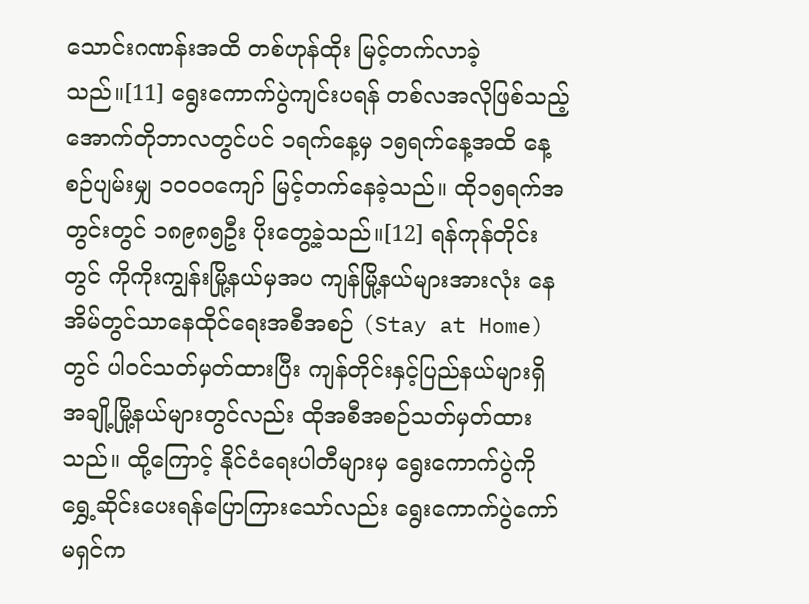သောင်းဂဏန်းအထိ တစ်ဟုန်ထိုး မြင့်တက်လာခဲ့သည်။[11] ရွေးကောက်ပွဲကျင်းပရန် တစ်လအလိုဖြစ်သည့် အောက်တိုဘာလတွင်ပင် ၁ရက်နေ့မှ ၁၅ရက်နေ့အထိ နေ့စဉ်ပျမ်းမျှ ၁၀၀၀ကျော် မြင့်တက်နေခဲ့သည်။ ထို၁၅ရက်အတွင်းတွင် ၁၈၉၈၅ဦး ပိုးတွေ့ခဲ့သည်။[12] ရန်ကုန်တိုင်းတွင် ကိုကိုးကျွန်းမြို့နယ်မှအပ ကျန်မြို့နယ်များအားလုံး နေအိမ်တွင်သာနေထိုင်ရေးအစီအစဉ် (Stay at Home)တွင် ပါဝင်သတ်မှတ်ထားပြီး ကျန်တိုင်းနှင့်ပြည်နယ်များရှိ အချို့မြို့နယ်များတွင်လည်း ထိုအစီအစဉ်သတ်မှတ်ထားသည်။ ထို့ကြောင့် နိုင်ငံရေးပါတီများမှ ရွေးကောက်ပွဲကို ရွှေ့ဆိုင်းပေးရန်ပြောကြားသော်လည်း ရွေးကောက်ပွဲကော်မရှင်က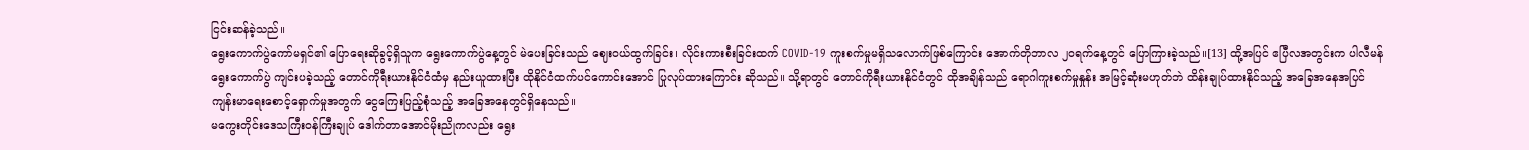ငြင်းဆန်ခဲ့သည်။
ရွေးကောက်ပွဲကော်မရှင်၏ ပြောရေးဆိုခွင့်ရှိသူက ရွေးကောက်ပွဲနေ့တွင် မဲပေးခြင်းသည် ဈေးဝယ်ထွက်ခြင်း၊ လိုင်းကားစီးခြင်းထက် COVID-19 ကူးစက်မှုမရှိသလောက်ဖြစ်ကြောင်း အောက်တိုဘာလ ၂၀ရက်နေ့တွင် ပြောကြားခဲ့သည်။[13] ထို့အပြင် ဧပြီလအတွင်းက ပါလီမန်ရွေးကောက်ပွဲ ကျင်းပခဲ့သည့် တောင်ကိုရီးယားနိုင်ငံထံမှ နည်းယူထားပြီး ထိုနိုင်ငံထက်ပင်ကောင်းအောင် ပြုလုပ်ထားကြောင်း ဆိုသည်။ သို့ရာတွင် တောင်ကိုရီးယားနိုင်ငံတွင် ထိုအချိန်သည် ရောဂါကူးစက်မှုနှုန်း အမြင့်ဆုံးမဟုတ်ဘဲ ထိန်းချုပ်ထားနိုင်သည့် အခြေအနေအပြင် ကျန်းမာရေးစောင့်ရှောက်မှုအတွက် ငွေကြေးပြည့်စုံသည့် အခြေအနေတွင်ရှိနေသည်။
မကွေးတိုင်းဒေသကြီးဝန်ကြီးချုပ် ဒေါက်တာအောင်မိုးညိုကလည်း ရွေး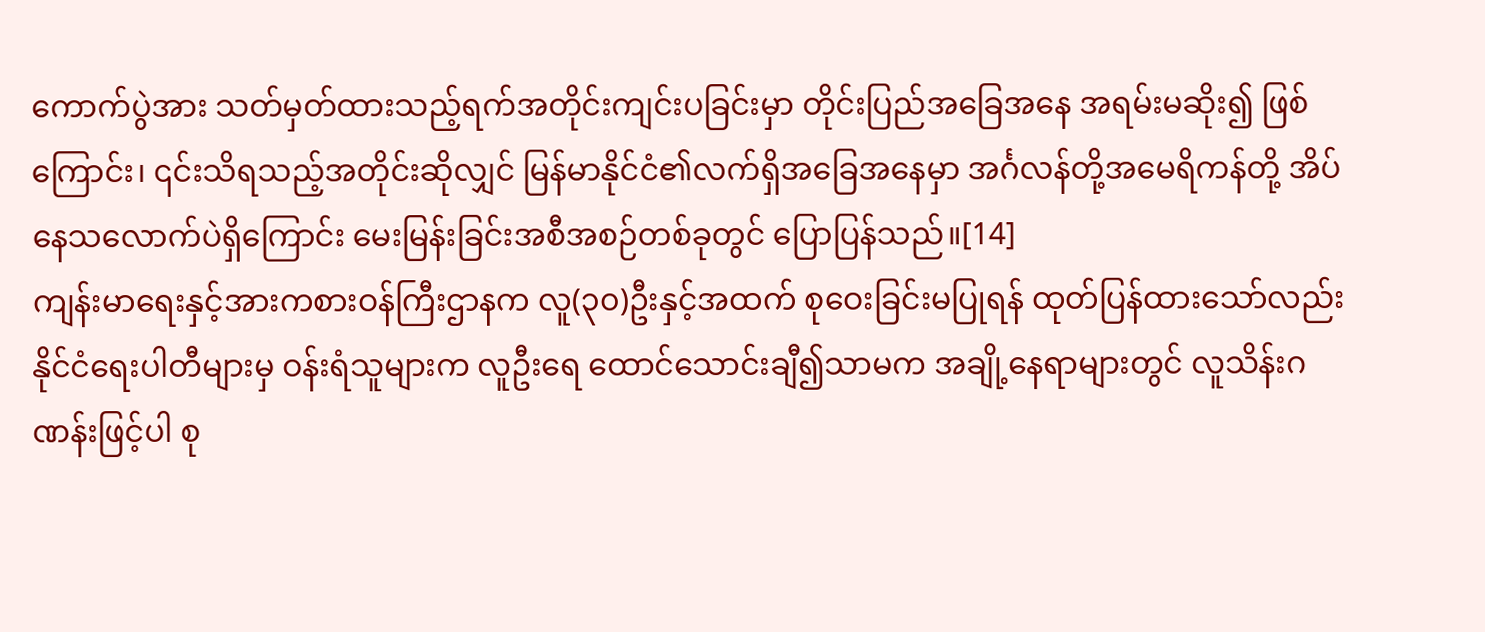ကောက်ပွဲအား သတ်မှတ်ထားသည့်ရက်အတိုင်းကျင်းပခြင်းမှာ တိုင်းပြည်အခြေအနေ အရမ်းမဆိုး၍ ဖြစ်ကြောင်း၊ ၎င်းသိရသည့်အတိုင်းဆိုလျှင် မြန်မာနိုင်ငံ၏လက်ရှိအခြေအနေမှာ အင်္ဂလန်တို့အမေရိကန်တို့ အိပ်နေသလောက်ပဲရှိကြောင်း မေးမြန်းခြင်းအစီအစဉ်တစ်ခုတွင် ပြောပြန်သည်။[14]
ကျန်းမာရေးနှင့်အားကစားဝန်ကြီးဌာနက လူ(၃၀)ဦးနှင့်အထက် စုဝေးခြင်းမပြုရန် ထုတ်ပြန်ထားသော်လည်း နိုင်ငံရေးပါတီများမှ ဝန်းရံသူများက လူဦးရေ ထောင်သောင်းချီ၍သာမက အချို့နေရာများတွင် လူသိန်းဂဏန်းဖြင့်ပါ စု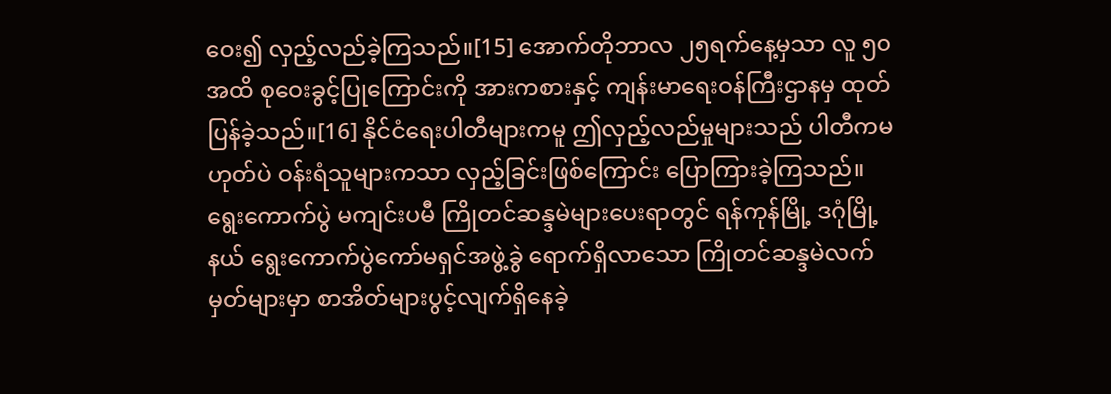ဝေး၍ လှည့်လည်ခဲ့ကြသည်။[15] အောက်တိုဘာလ ၂၅ရက်နေ့မှသာ လူ ၅၀အထိ စုဝေးခွင့်ပြုကြောင်းကို အားကစားနှင့် ကျန်းမာရေးဝန်ကြီးဌာနမှ ထုတ်ပြန်ခဲ့သည်။[16] နိုင်ငံရေးပါတီများကမူ ဤလှည့်လည်မှုများသည် ပါတီကမဟုတ်ပဲ ဝန်းရံသူများကသာ လှည့်ခြင်းဖြစ်ကြောင်း ပြောကြားခဲ့ကြသည်။
ရွေးကောက်ပွဲ မကျင်းပမီ ကြိုတင်ဆန္ဒမဲများပေးရာတွင် ရန်ကုန်မြို့ ဒဂုံမြို့နယ် ရွေးကောက်ပွဲကော်မရှင်အဖွဲ့ခွဲ ရောက်ရှိလာသော ကြိုတင်ဆန္ဒမဲလက်မှတ်များမှာ စာအိတ်များပွင့်လျက်ရှိနေခဲ့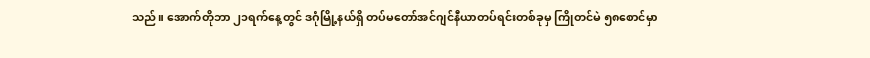သည်။ အောက်တိုဘာ ၂၁ရက်နေ့တွင် ဒဂုံမြို့နယ်ရှိ တပ်မတော်အင်ဂျင်နီယာတပ်ရင်းတစ်ခုမှ ကြိုတင်မဲ ၅၈စောင်မှာ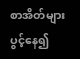စာအိတ်များပွင့်နေ၍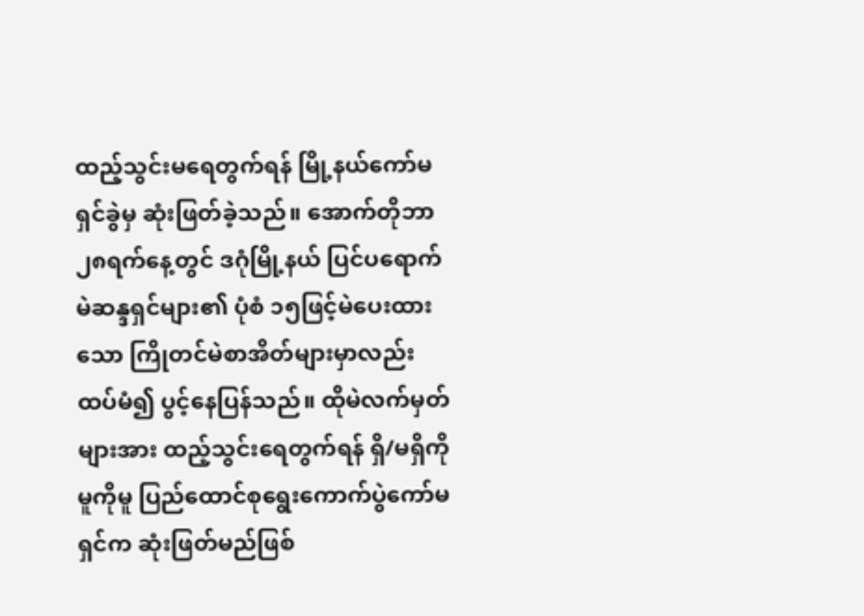ထည့်သွင်းမရေတွက်ရန် မြို့နယ်ကော်မရှင်ခွဲမှ ဆုံးဖြတ်ခဲ့သည်။ အောက်တိုဘာ ၂၈ရက်နေ့တွင် ဒဂုံမြို့နယ် ပြင်ပရောက် မဲဆန္ဒရှင်များ၏ ပုံစံ ၁၅ဖြင့်မဲပေးထားသော ကြိုတင်မဲစာအိတ်များမှာလည်း ထပ်မံ၍ ပွင့်နေပြန်သည်။ ထိုမဲလက်မှတ်များအား ထည့်သွင်းရေတွက်ရန် ရှိ/မရှိကိုမူကိုမူ ပြည်ထောင်စုရွေးကောက်ပွဲကော်မရှင်က ဆုံးဖြတ်မည်ဖြစ်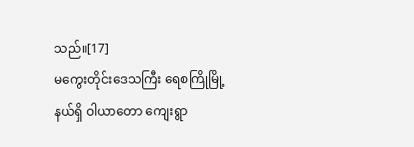သည်။[17]
မကွေးတိုင်းဒေသကြီး ရေစကြိုမြို့နယ်ရှိ ဝါယာတော ကျေးရွာ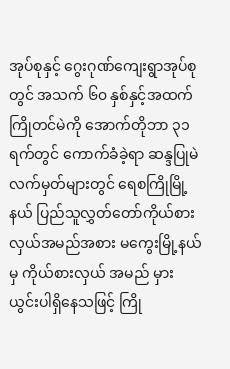အုပ်စုနှင့် ဂွေးဂုဏ်ကျေးရွာအုပ်စုတွင် အသက် ၆၀ နှစ်နှင့်အထက် ကြိုတင်မဲကို အောက်တိုဘာ ၃၁ ရက်တွင် ကောက်ခံခဲ့ရာ ဆန္ဒပြုမဲလက်မှတ်များတွင် ရေစကြိုမြို့နယ် ပြည်သူလွှတ်တော်ကိုယ်စားလှယ်အမည်အစား မကွေးမြို့နယ်မှ ကိုယ်စားလှယ် အမည် မှားယွင်းပါရှိနေသဖြင့် ကြို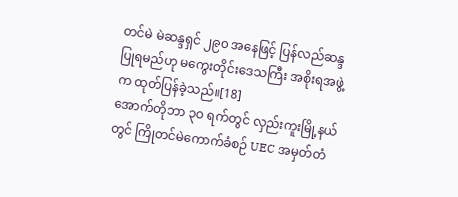တင်မဲ မဲဆန္ဒရှင် ၂၉၀ အနေဖြင့် ပြန်လည်ဆန္ဒပြုရမည်ဟု မကွေးတိုင်းဒေသကြီး အစိုးရအဖွဲ့က ထုတ်ပြန်ခဲ့သည်။[18]
အောက်တိုဘာ ၃ဝ ရက်တွင် လှည်းကူးမြို့နယ်တွင် ကြိုတင်မဲကောက်ခံစဉ် UEC အမှတ်တံ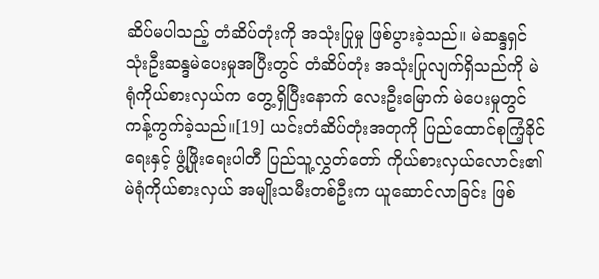ဆိပ်မပါသည့် တံဆိပ်တုံးကို အသုံးပြုမှု ဖြစ်ပွားခဲ့သည်။ မဲဆန္ဒရှင် သုံးဦးဆန္ဒမဲပေးမှုအပြီးတွင် တံဆိပ်တုံး အသုံးပြုလျက်ရှိသည်ကို မဲရုံကိုယ်စားလှယ်က တွေ့ရှိပြီးနောက် လေးဦးမြောက် မဲပေးမှုတွင် ကန့်ကွက်ခဲ့သည်။[19] ယင်းတံဆိပ်တုံးအတုကို ပြည်ထောင်စုကြံ့ခိုင်ရေးနှင့် ဖွံ့ဖြိုးရေးပါတီ ပြည်သူ့လွှတ်တော် ကိုယ်စားလှယ်လောင်း၏ မဲရုံကိုယ်စားလှယ် အမျိုးသမီးတစ်ဦးက ယူဆောင်လာခြင်း ဖြစ်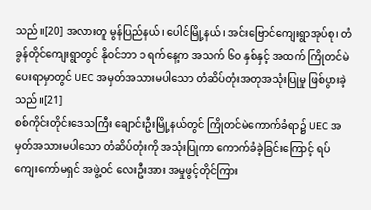သည်။[20] အလားတူ မွန်ပြည်နယ်၊ ပေါင်မြို့နယ်၊ အင်းဗြောင်ကျေးရွာအုပ်စု၊ တံခွန်တိုင်ကျေးရွာတွင် နိုဝင်ဘာ ၁ ရက်နေ့က အသက် ၆၀ နှစ်နှင့် အထက် ကြိုတင်မဲပေးရာမှာတွင် UEC အမှတ်အသားမပါသော တံဆိပ်တုံးအတုအသုံးပြုမှု ဖြစ်ပွားခဲ့သည်။[21]
စစ်ကိုင်းတိုင်းဒေသကြီး ချောင်းဦးမြို့နယ်တွင် ကြိုတင်မဲကောက်ခံရာ၌ UEC အမှတ်အသားမပါသော တံဆိပ်တုံးကို အသုံးပြုကာ ကောက်ခံခဲ့ခြင်းကြောင့် ရပ်ကျေးကော်မရှင် အဖွဲ့ဝင် လေးဦးအား အမှုဖွင့်တိုင်ကြား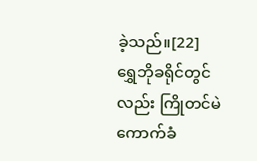ခဲ့သည်။[22]
ရွှေဘိုခရိုင်တွင်လည်း ကြိုတင်မဲကောက်ခံ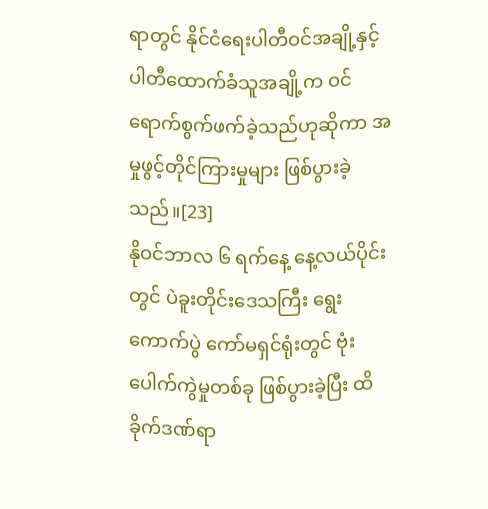ရာတွင် နိုင်ငံရေးပါတီဝင်အချို့နှင့် ပါတီထောက်ခံသူအချို့က ဝင်ရောက်စွက်ဖက်ခဲ့သည်ဟုဆိုကာ အမှုဖွင့်တိုင်ကြားမှုများ ဖြစ်ပွားခဲ့သည်။[23]
နိုဝင်ဘာလ ၆ ရက်နေ့ နေ့လယ်ပိုင်းတွင် ပဲခူးတိုင်းဒေသကြီး ရွေးကောက်ပွဲ ကော်မရှင်ရုံးတွင် ဗုံးပေါက်ကွဲမှုတစ်ခု ဖြစ်ပွားခဲ့ပြီး ထိခိုက်ဒဏ်ရာ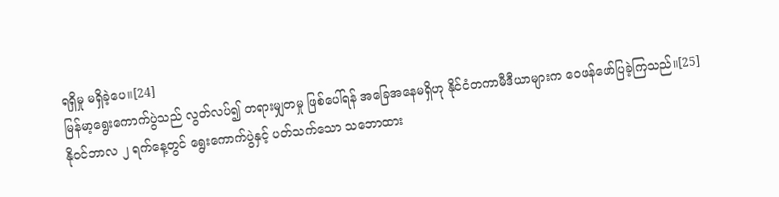ရရှိမှု မရှိခဲ့ပေ။[24]
မြန်မာ့ရွေးကောက်ပွဲသည် လွတ်လပ်၍ တရားမျှတမှု ဖြစ်ပေါ်ရန် အခြေအနေမရှိဟု နိုင်ငံတကာမီဒီယာများက ဝေဖန်ဖော်ပြခဲ့ကြသည်။[25]
နိုဝင်ဘာလ ၂ ရက်နေ့တွင် ရွေးကောက်ပွဲနှင့် ပတ်သက်သော သဘောထား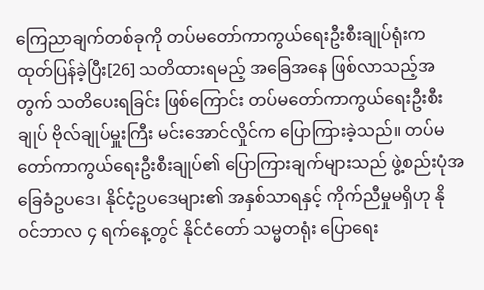ကြေညာချက်တစ်ခုကို တပ်မတော်ကာကွယ်ရေးဦးစီးချုပ်ရုံးက ထုတ်ပြန်ခဲ့ပြီး[26] သတိထားရမည့် အခြေအနေ ဖြစ်လာသည့်အတွက် သတိပေးရခြင်း ဖြစ်ကြောင်း တပ်မတော်ကာကွယ်ရေးဦးစီးချုပ် ဗိုလ်ချုပ်မှူးကြီး မင်းအောင်လှိုင်က ပြောကြားခဲ့သည်။ တပ်မတော်ကာကွယ်ရေးဦးစီးချုပ်၏ ပြောကြားချက်များသည် ဖွဲ့စည်းပုံအခြေခံဥပဒေ၊ နိုင်ငံ့ဥပဒေများ၏ အနှစ်သာရနှင့် ကိုက်ညီမှုမရှိဟု နိုဝင်ဘာလ ၄ ရက်နေ့တွင် နိုင်ငံတော် သမ္မတရုံး ပြောရေး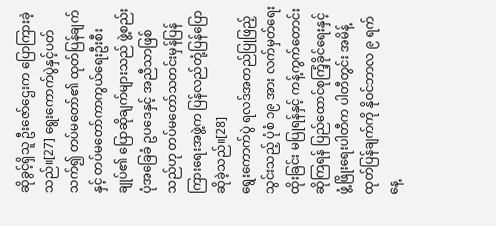ဆိုခွင့်ရှိသူ ဦးဇော်ဌေးက ပြောကြားခဲ့သည်။[27] ရွေးကောက်ပွဲနှင့်ပတ်သက်၍ တပ်မတော်၏ ထုတ်ပြန်ချက်နှင့် တပ်မတော်ကာကွယ်ရေးဦးစီးချုပ်၏ ပြောဆိုချက်များသည် ဖွဲ့စည်းပုံအခြေခံ ဥပဒေနှင့် အညီသာဖြစ်သည်ဟု တပ်မတော်သတင်းမှန်ပြန်ကြားရေးအဖွဲ့က ပြန်လည်တုံ့ပြန်ပြောဆိုခဲ့သည်။[28]
ရွေးကောက်ပွဲ ရလဒ်အတည်ပြုဖြည့်သွင်းသည့် ပုံစံ ၁၉ အား လက်မှတ်ရေးထိုးခြင်း မပြုရန်နှင့် ကန့်ကွက်တောင်းဆိုကြရန် ပြည်ထောင်စုကြံ့ခိုင်ရေးနှင့် ဖွံ့ဖြိုးရေးပါတီက ပါတီတွင်း အမိန့်ထုတ်ပြန်ချက်ကို နိုဝင်ဘာလ ၉ ရက်နေ့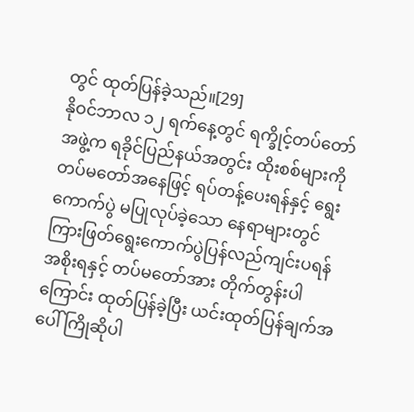တွင် ထုတ်ပြန်ခဲ့သည်။[29]
နိုဝင်ဘာလ ၁၂ ရက်နေ့တွင် ရက္ခိုင့်တပ်တော်အဖွဲ့က ရခိုင်ပြည်နယ်အတွင်း ထိုးစစ်များကို တပ်မတော်အနေဖြင့် ရပ်တန့်ပေးရန်နှင့် ရွေးကောက်ပွဲ မပြုလုပ်ခဲ့သော နေရာများတွင် ကြားဖြတ်ရွေးကောက်ပွဲပြန်လည်ကျင်းပရန် အစိုးရနှင့် တပ်မတော်အား တိုက်တွန်းပါကြောင်း ထုတ်ပြန်ခဲ့ပြီး ယင်းထုတ်ပြန်ချက်အပေါ် ကြိုဆိုပါ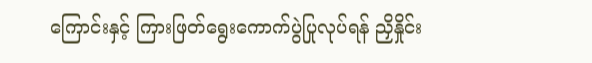ကြောင်းနှင့် ကြားဖြတ်ရွေးကောက်ပွဲပြုလုပ်ရန် ညှိနှိုင်း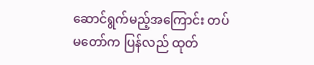ဆောင်ရွက်မည့်အကြောင်း တပ်မတော်က ပြန်လည် ထုတ်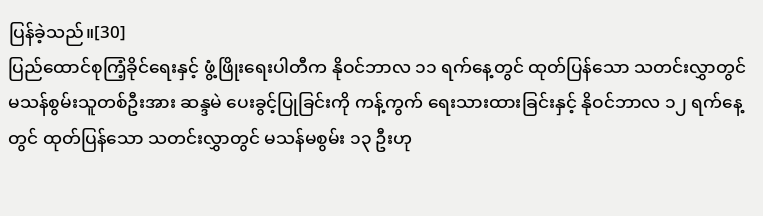ပြန်ခဲ့သည်။[30]
ပြည်ထောင်စုကြံ့ခိုင်ရေးနှင့် ဖွံ့ဖြိုးရေးပါတီက နိုဝင်ဘာလ ၁၁ ရက်နေ့တွင် ထုတ်ပြန်သော သတင်းလွှာတွင် မသန်စွမ်းသူတစ်ဦးအား ဆန္ဒမဲ ပေးခွင့်ပြုခြင်းကို ကန့်ကွက် ရေးသားထားခြင်းနှင့် နိုဝင်ဘာလ ၁၂ ရက်နေ့တွင် ထုတ်ပြန်သော သတင်းလွှာတွင် မသန်မစွမ်း ၁၃ ဦးဟု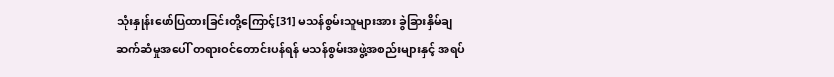သုံးနှုန်းဖော်ပြထားခြင်းတို့ကြောင့်[31] မသန်စွမ်းသူများအား ခွဲခြားနှိမ်ချ ဆက်ဆံမှုအပေါ် တရားဝင်တောင်းပန်ရန် မသန်စွမ်းအဖွဲ့အစည်းများနှင့် အရပ်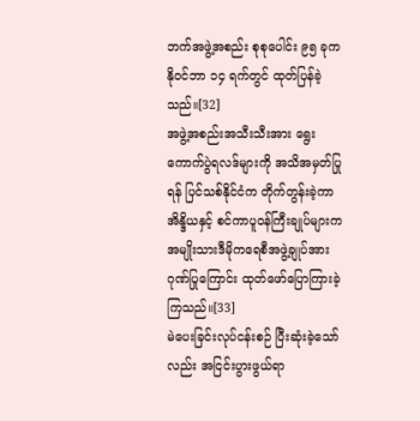ဘက်အဖွဲ့အစည်း စုစုပေါင်း ၉၅ ခုက နိုဝင်ဘာ ၁၄ ရက်တွင် ထုတ်ပြန်ခဲ့သည်။[32]
အဖွဲ့အစည်းအသီးသီးအား ရွေးကောက်ပွဲရလဒ်များကို အသိအမှတ်ပြုရန် ပြင်သစ်နိုင်ငံက တိုက်တွန်းခဲ့ကာ အိန္ဒိယနှင့် စင်ကာပူဝန်ကြီးချုပ်များက အမျိုးသားဒီမိုကရေစီအဖွဲ့ချုပ်အား ဂုဏ်ပြုကြောင်း ထုတ်ဖော်ပြောကြားခဲ့ကြသည်။[33]
မဲပေးခြင်းလုပ်ငန်းစဉ် ပြီးဆုံးခဲ့သော်လည်း အငြင်းပွားဖွယ်ရာ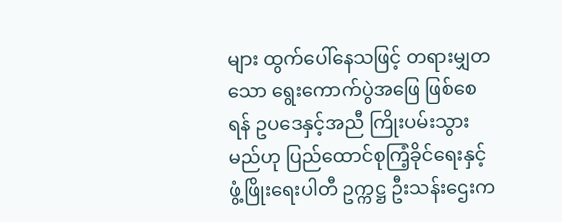များ ထွက်ပေါ်နေသဖြင့် တရားမျှတသော ရွေးကောက်ပွဲအဖြေ ဖြစ်စေရန် ဥပဒေနှင့်အညီ ကြိုးပမ်းသွားမည်ဟု ပြည်ထောင်စုကြံ့ခိုင်ရေးနှင့် ဖွံ့ဖြိုးရေးပါတီ ဥက္ကဋ္ဌ ဦးသန်းဌေးက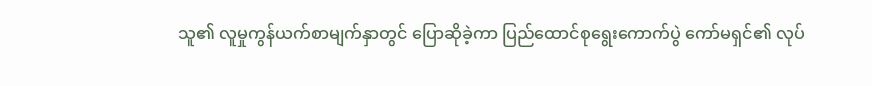သူ၏ လူမှုကွန်ယက်စာမျက်နှာတွင် ပြောဆိုခဲ့ကာ ပြည်ထောင်စုရွေးကောက်ပွဲ ကော်မရှင်၏ လုပ်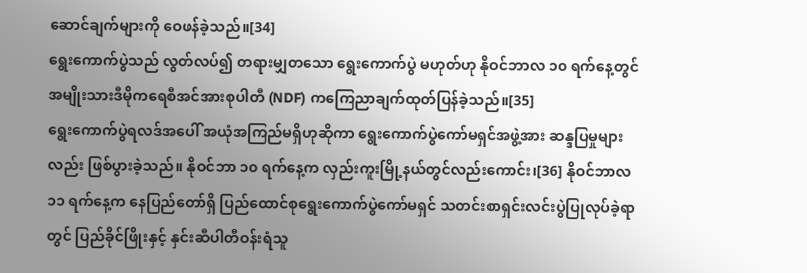ဆောင်ချက်များကို ဝေဖန်ခဲ့သည်။[34]
ရွေးကောက်ပွဲသည် လွတ်လပ်၍ တရားမျှတသော ရွေးကောက်ပွဲ မဟုတ်ဟု နိုဝင်ဘာလ ၁၀ ရက်နေ့တွင် အမျိုးသားဒီမိုကရေစီအင်အားစုပါတီ (NDF) ကကြေညာချက်ထုတ်ပြန်ခဲ့သည်။[35]
ရွေးကောက်ပွဲရလဒ်အပေါ် အယုံအကြည်မရှိဟုဆိုကာ ရွေးကောက်ပွဲကော်မရှင်အဖွဲ့အား ဆန္ဒပြမှုများလည်း ဖြစ်ပွားခဲ့သည်။ နိုဝင်ဘာ ၁၀ ရက်နေ့က လှည်းကူးမြို့နယ်တွင်လည်းကောင်း၊[36] နိုဝင်ဘာလ ၁၁ ရက်နေ့က နေပြည်တော်ရှိ ပြည်ထောင်စုရွေးကောက်ပွဲကော်မရှင် သတင်းစာရှင်းလင်းပွဲပြုလုပ်ခဲ့ရာတွင် ပြည်ခိုင်ဖြိုးနှင့် နှင်းဆီပါတီဝန်းရံသူ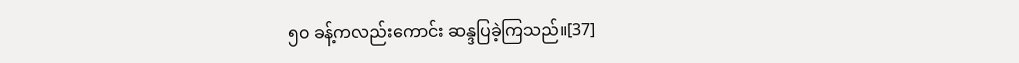၅၀ ခန့်ကလည်းကောင်း ဆန္ဒပြခဲ့ကြသည်။[37]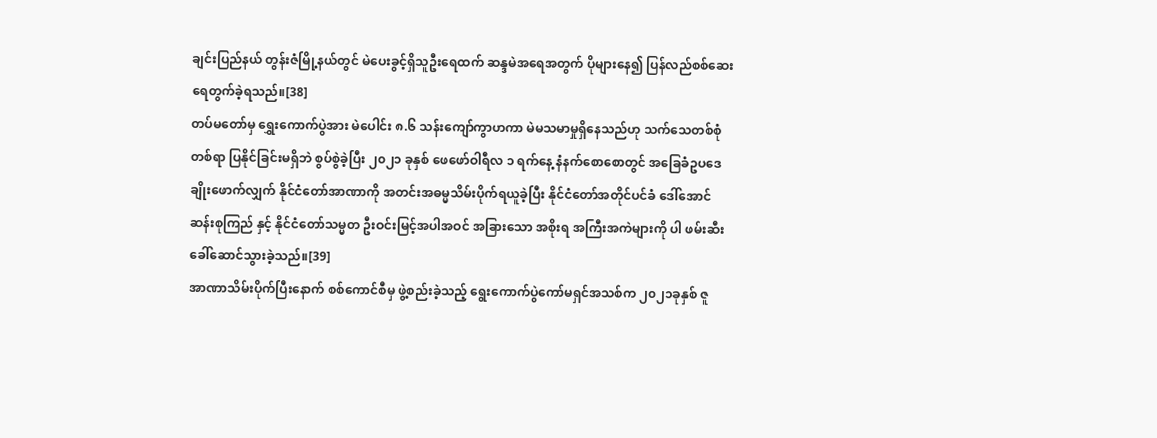ချင်းပြည်နယ် တွန်းဇံမြို့နယ်တွင် မဲပေးခွင့်ရှိသူဦးရေထက် ဆန္ဒမဲအရေအတွက် ပိုများနေ၍ ပြန်လည်စစ်ဆေးရေတွက်ခဲ့ရသည်။[38]
တပ်မတော်မှ ရွှေးကောက်ပွဲအား မဲပေါင်း ၈.၆ သန်းကျော်ကွာဟကာ မဲမသမာမှုရှိနေသည်ဟု သက်သေတစ်စုံတစ်ရာ ပြနိုင်ခြင်းမရှိဘဲ စွပ်စွဲခဲ့ပြီး ၂၀၂၁ ခုနှစ် ဖေဖော်ဝါရီလ ၁ ရက်နေ့ နံနက်စောစောတွင် အခြေခံဥပဒေ ချိုးဖောက်လျှက် နိုင်ငံတော်အာဏာကို အတင်းအဓမ္မသိမ်းပိုက်ရယူခဲ့ပြီး နိုင်ငံတော်အတိုင်ပင်ခံ ဒေါ်အောင်ဆန်းစုကြည် နှင့် နိုင်ငံတော်သမ္မတ ဦးဝင်းမြင့်အပါအဝင် အခြားသော အစိုးရ အကြီးအကဲများကို ပါ ဖမ်းဆီးခေါ်ဆောင်သွားခဲ့သည်။[39]
အာဏာသိမ်းပိုက်ပြီးနောက် စစ်ကောင်စီမှ ဖွဲ့စည်းခဲ့သည့် ရွေးကောက်ပွဲကော်မရှင်အသစ်က ၂၀၂၁ခုနှစ် ဇူ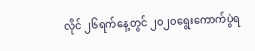လိုင် ၂၆ရက်နေ့တွင် ၂၀၂၀ရွေးကောက်ပွဲရ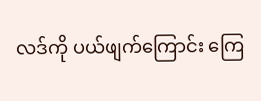လဒ်ကို ပယ်ဖျက်ကြောင်း ကြေ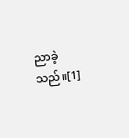ညာခဲ့သည်။[1]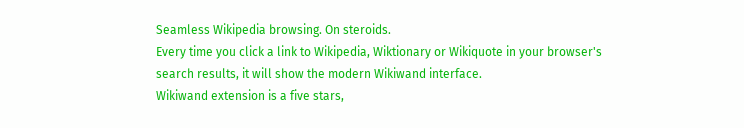Seamless Wikipedia browsing. On steroids.
Every time you click a link to Wikipedia, Wiktionary or Wikiquote in your browser's search results, it will show the modern Wikiwand interface.
Wikiwand extension is a five stars,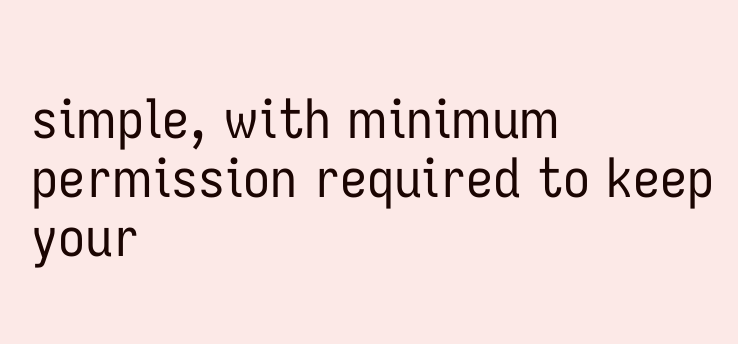simple, with minimum permission required to keep your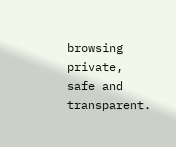browsing private, safe and transparent.